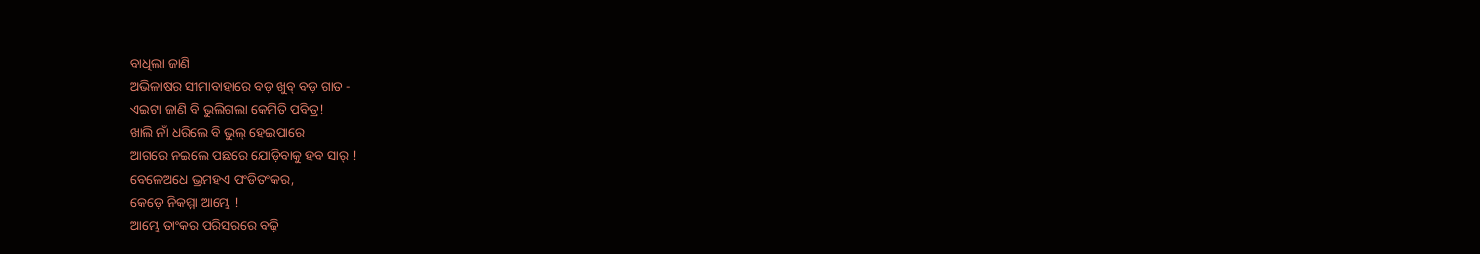ବାଧିଲା ଜାଣି
ଅଭିଳାଷର ସୀମାବାହାରେ ବଡ଼ ଖୁବ୍ ବଡ଼ ଗାତ -
ଏଇଟା ଜାଣି ବି ଭୁଲିଗଲା କେମିତି ପବିତ୍ର!
ଖାଲି ନାଁ ଧରିଲେ ବି ଭୁଲ୍ ହେଇପାରେ
ଆଗରେ ନଇଲେ ପଛରେ ଯୋଡ଼ିବାକୁ ହବ ସାର୍ !
ବେଳେଅଧେ ଭ୍ରମହଏ ପଂଡିତଂକର,
କେଡ଼େ ନିକମ୍ମା ଆମ୍ଭେ !
ଆମ୍ଭେ ତାଂକର ପରିସରରେ ବଢ଼ି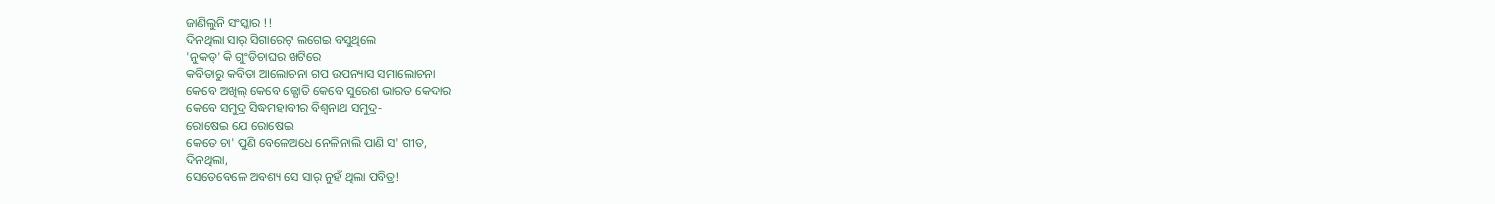ଜାଣିଲୁନି ସଂସ୍କାର !!
ଦିନଥିଲା ସାର୍ ସିଗାରେଟ୍ ଲଗେଇ ବସୁଥିଲେ
'ନୁକଡ୍' କି ଗୁଂଡିଚାଘର ଖଟିରେ
କବିତାରୁ କବିତା ଆଲୋଚନା ଗପ ଉପନ୍ୟାସ ସମାଲୋଚନା
କେବେ ଅଖିଲ୍ କେବେ ଜ୍ଯୋତି କେବେ ସୁରେଶ ଭାରତ କେଦାର
କେବେ ସମୁଦ୍ର ସିଦ୍ଧମହାବୀର ବିଶ୍ବନାଥ ସମୁଦ୍ର-
ରୋଷେଇ ଯେ ରୋଷେଇ
କେତେ ଚା' ପୁଣି ବେଳେଅଧେ ନେଳିନାଲି ପାଣି ସ' ଗୀତ,
ଦିନଥିଲା,
ସେତେବେଳେ ଅବଶ୍ୟ ସେ ସାର୍ ନୁହଁ ଥିଲା ପବିତ୍ର!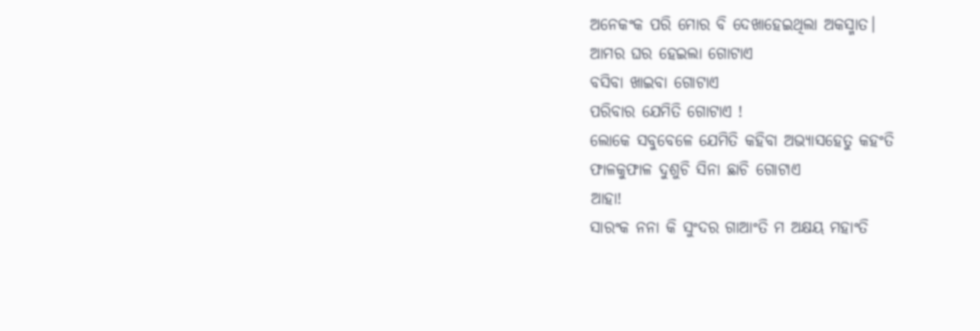ଅନେକଂକ ପରି ମୋର ବି ଦେଖାହେଇଥିଲା ଅକସ୍ମାତ।
ଆମର ଘର ହେଇଲା ଗୋଟାଏ
ବସିବା ଖାଇବା ଗୋଟାଏ
ପରିବାର ଯେମିତି ଗୋଟାଏ !
ଲୋକେ ସବୁବେଳେ ଯେମିତି କହିବା ଅଭ୍ଯାସହେତୁ କହଂତି
ଫାଳକୁଫାଳ ଦୁଶୁଚି ସିନା ଛାଚି ଗୋଟାଏ
ଆହା!
ସାରଂକ ନନା କି ସୁଂଦର ଗାଆଂତି ମ ଅକ୍ଷୟ ମହାଂତି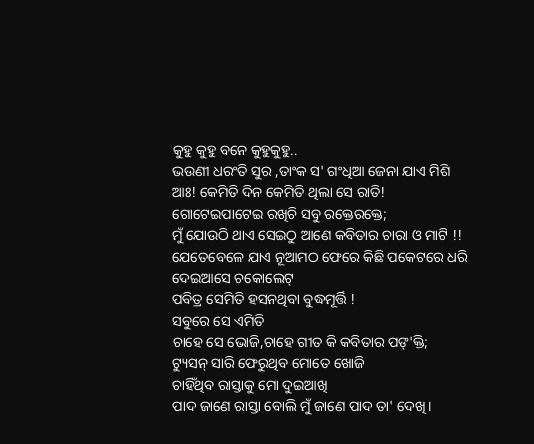କୁହୁ କୁହୁ ବନେ କୁହୁକୁହୁ..
ଭଉଣୀ ଧରଂତି ସୁର ,ତାଂକ ସ' ଗଂଧିଆ ଜେନା ଯାଏ ମିଶି
ଆଃ! କେମିତି ଦିନ କେମିତି ଥିଲା ସେ ରାତି!
ଗୋଟେଇପାଟେଇ ରଖିଚି ସବୁ ରକ୍ତେରକ୍ତେ;
ମୁଁ ଯୋଉଠି ଥାଏ ସେଇଠୁ ଆଣେ କବିତାର ଚାରା ଓ ମାଟି !!
ଯେତେବେଳେ ଯାଏ ନୂଆମଠ ଫେରେ କିଛି ପକେଟରେ ଧରି
ଦେଇଆସେ ଚକୋଲେଟ୍
ପବିତ୍ର ସେମିତି ହସନଥିବା ବୁଦ୍ଧମୂର୍ତ୍ତି !
ସବୁରେ ସେ ଏମିତି
ଚାହେ ସେ ଭୋଜି,ଚାହେ ଗୀତ କି କବିତାର ପଙ୍'କ୍ତି;
ଟ୍ୟୁସନ୍ ସାରି ଫେରୁଥିବ ମୋତେ ଖୋଜି
ଚାହିଁଥିବ ରାସ୍ତାକୁ ମୋ ଦୁଇଆଖି
ପାଦ ଜାଣେ ରାସ୍ତା ବୋଲି ମୁଁ ଜାଣେ ପାଦ ତା' ଦେଖି।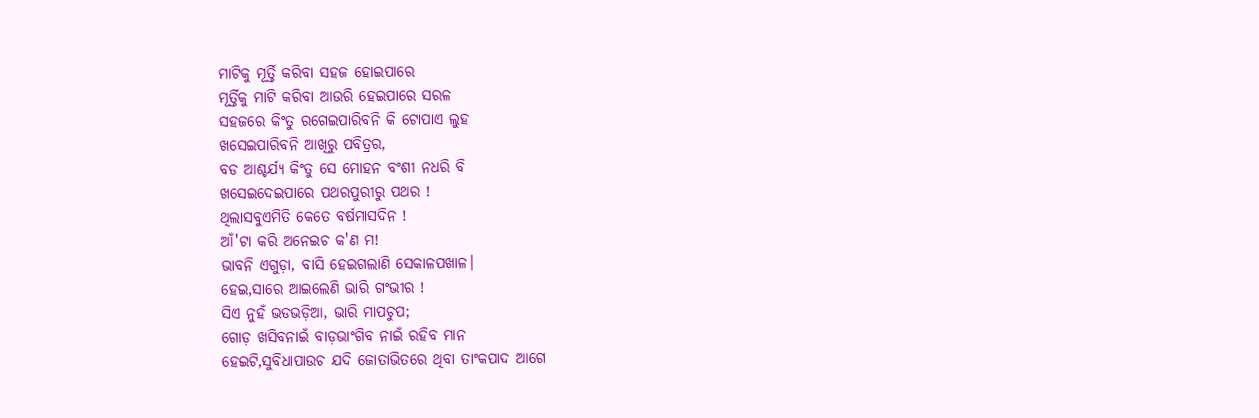ମାଟିକୁ ମୂର୍ତ୍ତି କରିବା ସହଜ ହୋଇପାରେ
ମୂର୍ତ୍ତିକୁ ମାଟି କରିବା ଆଉରି ହେଇପାରେ ସରଳ
ସହଜରେ କିଂତୁ ରଗେଇପାରିବନି କି ଟୋପାଏ ଲୁହ
ଖସେଇପାରିବନି ଆଖିରୁ ପବିତ୍ରର,
ବଡ ଆଶ୍ଚର୍ଯ୍ୟ କିଂତୁ ସେ ମୋହନ ବଂଶୀ ନଧରି ବି
ଖସେଇଦେଇପାରେ ପଥରପୁରୀରୁ ପଥର !
ଥିଲାସବୁଏମିତି କେତେ ବର୍ଷମାସଦିନ !
ଆଁ'ଟା କରି ଅନେଇଚ କ'ଣ ମ!
ଭାବନି ଏଗୁଡ଼ା, ବାସି ହେଇଗଲାଣି ସେକାଳପଖାଳ।
ହେଇ,ସାରେ ଆଇଲେଣି ଭାରି ଗଂଭୀର !
ସିଏ ନୁହଁ ଭଡଭଡ଼ିଆ, ଭାରି ମାପଚୁପ;
ଗୋଡ଼ ଖସିବନାଇଁ ବାଡ଼ଭାଂଗିବ ନାଇଁ ରହିବ ମାନ
ହେଇଟି,ସୁବିଧାପାଉଚ ଯଦି ଜୋତାଭିତରେ ଥିବା ତାଂକପାଦ ଆଗେ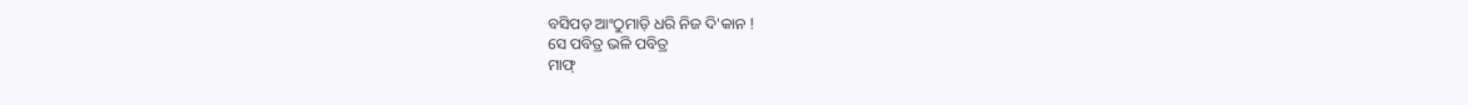ବସିପଡ଼ ଆଂଠୁମାଡ଼ି ଧରି ନିଜ ଦି'କାନ !
ସେ ପବିତ୍ର ଭଳି ପବିତ୍ର
ମାଫ୍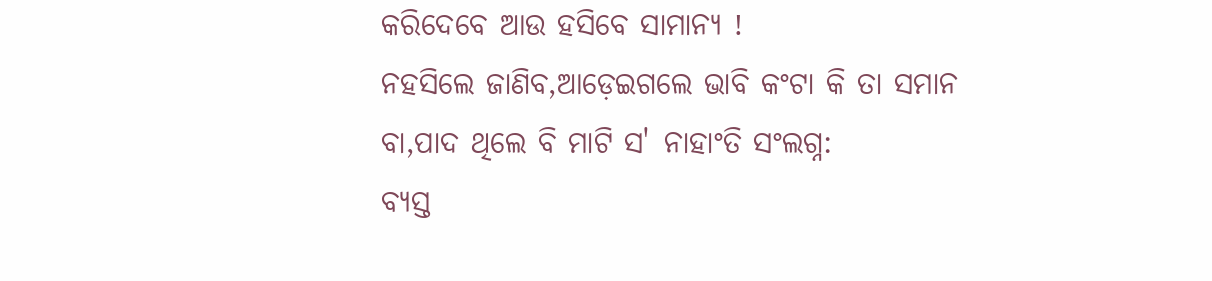କରିଦେବେ ଆଉ ହସିବେ ସାମାନ୍ୟ !
ନହସିଲେ ଜାଣିବ,ଆଡ଼େଇଗଲେ ଭାବି କଂଟା କି ତା ସମାନ
ବା,ପାଦ ଥିଲେ ବି ମାଟି ସ' ନାହାଂତି ସଂଲଗ୍ନ:
ବ୍ଯସ୍ତ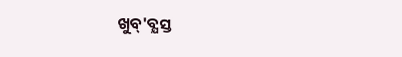ଖୁବ୍'ବ୍ଯସ୍ତ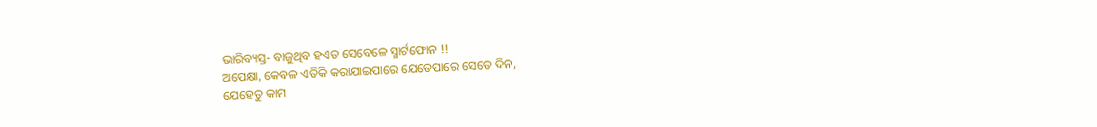ଭାରିବ୍ୟସ୍ତ- ବାଜୁଥିବ ହଏତ ସେବେଳେ ସ୍ମାର୍ଟଫୋନ !!
ଅପେକ୍ଷା, କେବଳ ଏତିକି କରାଯାଇପାରେ ଯେତେପାରେ ସେତେ ଦିନ,
ଯେହେତୁ କାମ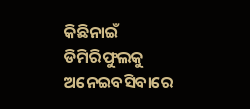କିଛିନାଇଁ ଡିମିରିଫୁଲକୁ ଅନେଇବସିବାରେ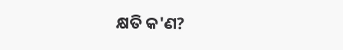କ୍ଷତି କ'ଣ?